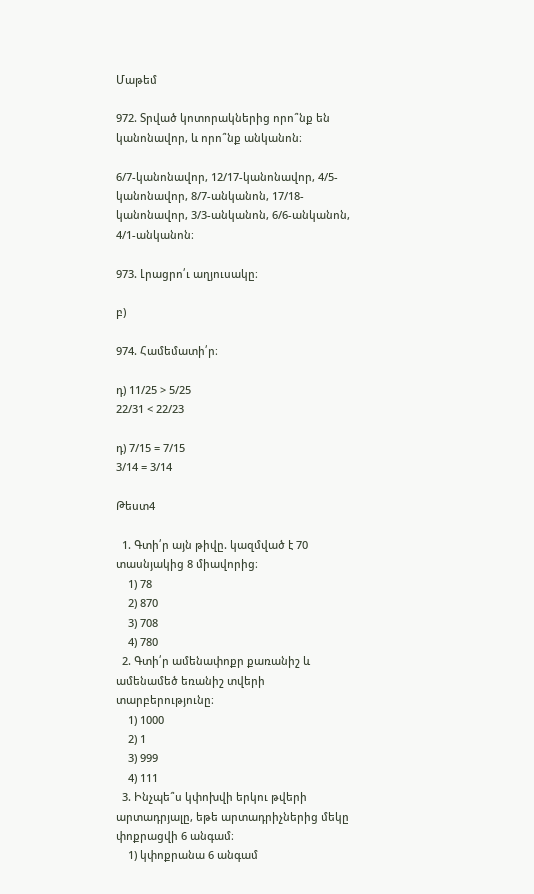Մաթեմ

972. Տրված կոտորակներից որո՞նք են կանոնավոր, և որո՞նք անկանոն։

6/7-կանոնավոր, 12/17-կանոնավոր, 4/5-կանոնավոր, 8/7-անկանոն, 17/18-կանոնավոր, 3/3-անկանոն, 6/6-անկանոն, 4/1-անկանոն։

973. Լրացրո՛ւ աղյուսակը։

բ)

974. Համեմատի՛ր։

դ) 11/25 > 5/25
22/31 < 22/23

դ) 7/15 = 7/15
3/14 = 3/14

Թեստ4

  1. Գտի՛ր այն թիվը. կազմված է 70 տասնյակից 8 միավորից։
    1) 78
    2) 870
    3) 708
    4) 780
  2. Գտի՛ր ամենափոքր քառանիշ և ամենամեծ եռանիշ տվերի տարբերությունը։
    1) 1000
    2) 1
    3) 999
    4) 111
  3. Ինչպե՞ս կփոխվի երկու թվերի արտադրյալը, եթե արտադրիչներից մեկը փոքրացվի 6 անգամ։
    1) կփոքրանա 6 անգամ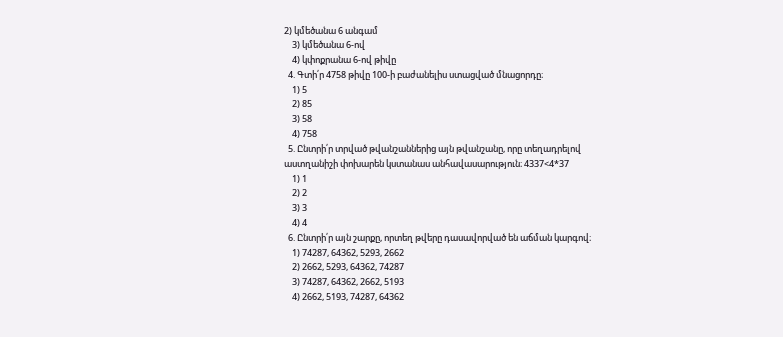2) կմեծանա 6 անգամ
    3) կմեծանա 6-ով
    4) կփոքրանա 6-ով թիվը
  4. Գտի՛ր 4758 թիվը 100-ի բաժանելիս ստացված մնացորդը։
    1) 5
    2) 85
    3) 58
    4) 758
  5. Ընտրի՛ր տրված թվանշաններից այն թվանշանը, որը տեղադրելով աստղանիշի փոխարեն կստանաս անհավասարություն։ 4337<4*37
    1) 1
    2) 2
    3) 3
    4) 4
  6. Ընտրի՛ր այն շարքը, որտեղ թվերը դասավորված են աճման կարգով։
    1) 74287, 64362, 5293, 2662
    2) 2662, 5293, 64362, 74287
    3) 74287, 64362, 2662, 5193
    4) 2662, 5193, 74287, 64362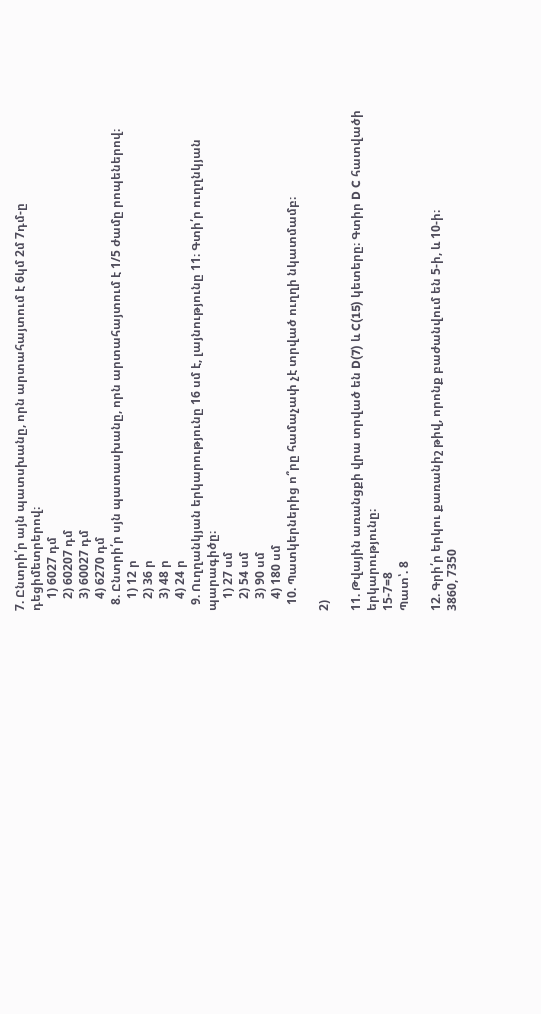7. Ընտրի՛ր այն պատսխանը, որն արտահայտում է 6կմ 2մ 7դմ-ը դեցիմետրերով։
    1) 6027 դմ
    2) 60207 դմ
    3) 60027 դմ
    4) 6270 դմ
  8. Ընտրի՛ր սյն պատասխանը, որն արտահայտում է 1/5 ժամը րոպեներով։
    1) 12 ր
    2) 36 ր
    3) 48 ր
    4) 24 ր
  9. Ուղղանկյան երկարությունը 16 սմ է, լայնությունը 11։ Գտի՛ր ուղղնկյան պարագիծը։
    1) 27 սմ
    2) 54 սմ
    3) 90 սմ
    4) 180 սմ
  10. Պատկերներից ո՞րը համաչափ չէ տրված ուղղի նկատմամբ։

2)

11. Թվային առանցքի վրա տրված են D(7) և C(15) կետերը։ Գտիր D C հատվածի երկարությունը։
15-7=8
Պատ՝. 8

12. Գրի՛ր երկու քառանիշ թիվ, որոնք բաժանվում են 5-ի, և 10-ի։
3860, 7350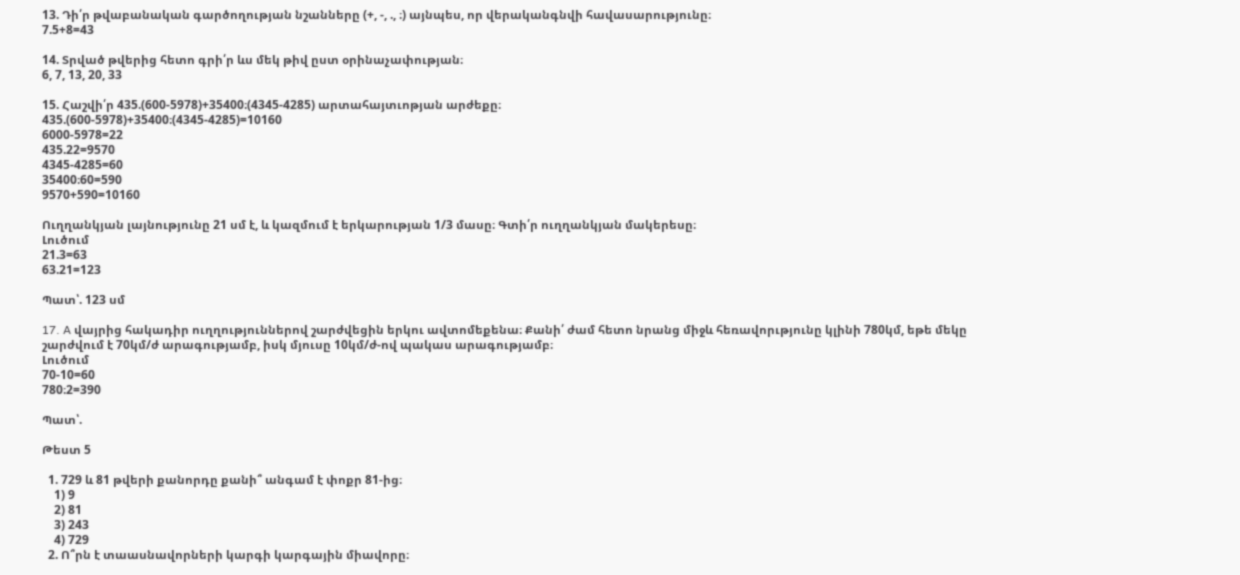13. Դի՛ր թվաբանական գարծողության նշանները (+, -, ., ։) այնպես, որ վերականգնվի հավասարությունը։
7.5+8=43

14. Տրված թվերից հետո գրի՛ր ևս մեկ թիվ ըստ օրինաչափության։
6, 7, 13, 20, 33

15. Հաշվի՛ր 435.(600-5978)+35400։(4345-4285) արտահայտւոթյան արժեքը։
435.(600-5978)+35400։(4345-4285)=10160
6000-5978=22
435.22=9570
4345-4285=60
35400։60=590
9570+590=10160

Ուղղանկյան լայնությունը 21 սմ է, և կազմում է երկարության 1/3 մասը։ Գտի՛ր ուղղանկյան մակերեսը։
Լուծում
21.3=63
63.21=123

Պատ՝. 123 սմ

17. A վայրից հակադիր ուղղություններով շարժվեցին երկու ավտոմեքենա։ Քանի՛ ժամ հետո նրանց միջև հեռավորւթյունը կլինի 780կմ, եթե մեկը շարժվում է 70կմ/ժ արագությամբ, իսկ մյուսը 10կմ/ժ-ով պակաս արագությամբ։
Լուծում
70-10=60
780։2=390

Պատ՝.

Թեստ 5

  1. 729 և 81 թվերի քանորդը քանի՞ անգամ է փոքր 81-ից։
    1) 9
    2) 81
    3) 243
    4) 729
  2. Ո՞րն է տաասնավորների կարգի կարգային միավորը։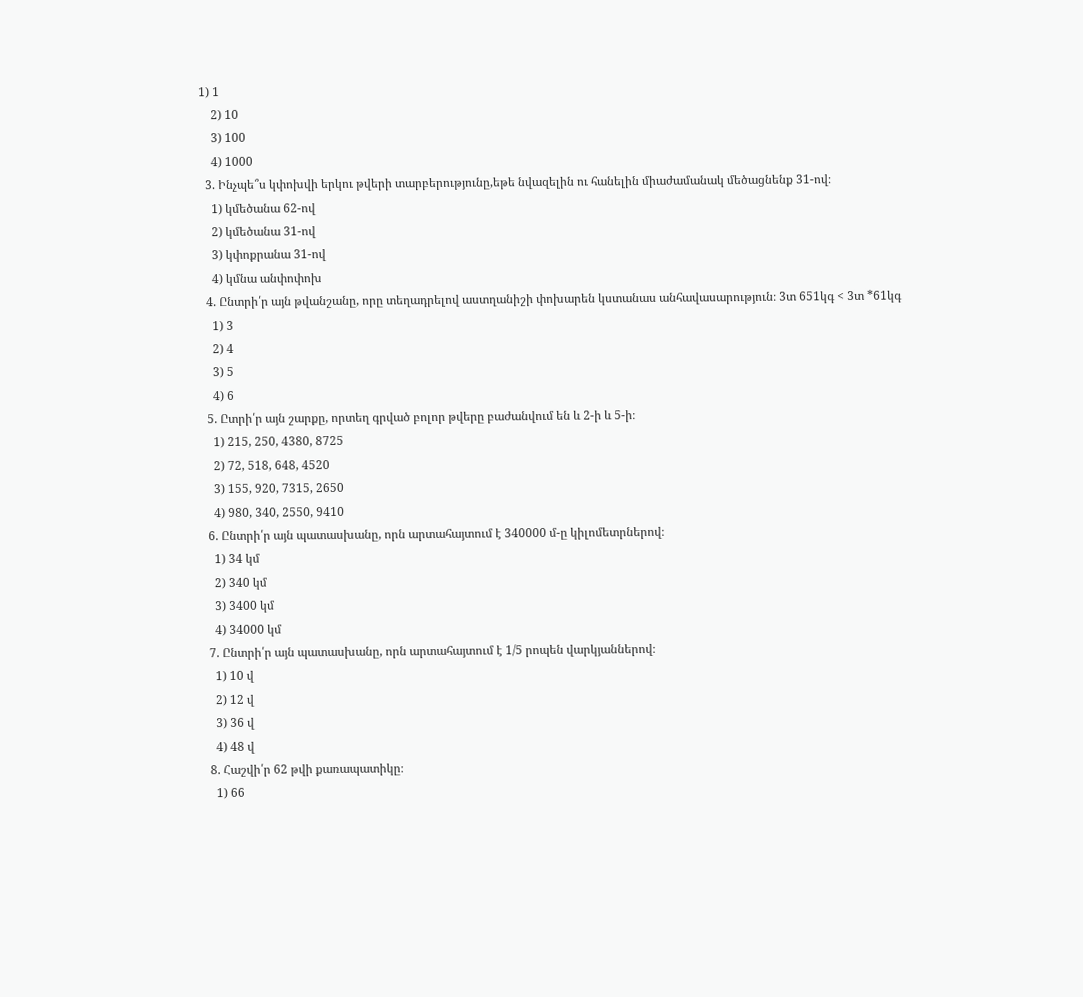1) 1
    2) 10
    3) 100
    4) 1000
  3. Ինչպե՞ս կփոխվի երկու թվերի տարբերությունը,եթե նվազելին ու հանելին միաժամանակ մեծացնենք 31-ով։
    1) կմեծանա 62-ով
    2) կմեծանա 31-ով
    3) կփոքրանա 31-ով
    4) կմնա անփոփոխ
  4. Ընտրի՛ր այն թվանշանը, որը տեղադրելով աստղանիշի փոխարեն կստանաս անհավասարություն։ 3տ 651կգ < 3տ *61կգ
    1) 3
    2) 4
    3) 5
    4) 6
  5. Ըտրի՛ր այն շարքը, որտեղ գրված բոլոր թվերը բաժանվում են և 2-ի և 5-ի։
    1) 215, 250, 4380, 8725
    2) 72, 518, 648, 4520
    3) 155, 920, 7315, 2650
    4) 980, 340, 2550, 9410
  6. Ընտրի՛ր այն պատասխանը, որն արտահայտում է 340000 մ-ը կիլոմետրներով։
    1) 34 կմ
    2) 340 կմ
    3) 3400 կմ
    4) 34000 կմ
  7. Ընտրի՛ր այն պատասխանը, որն արտահայտում է 1/5 րոպեն վարկյաններով։
    1) 10 վ
    2) 12 վ
    3) 36 վ
    4) 48 վ
  8. Հաշվի՛ր 62 թվի քառապատիկը։
    1) 66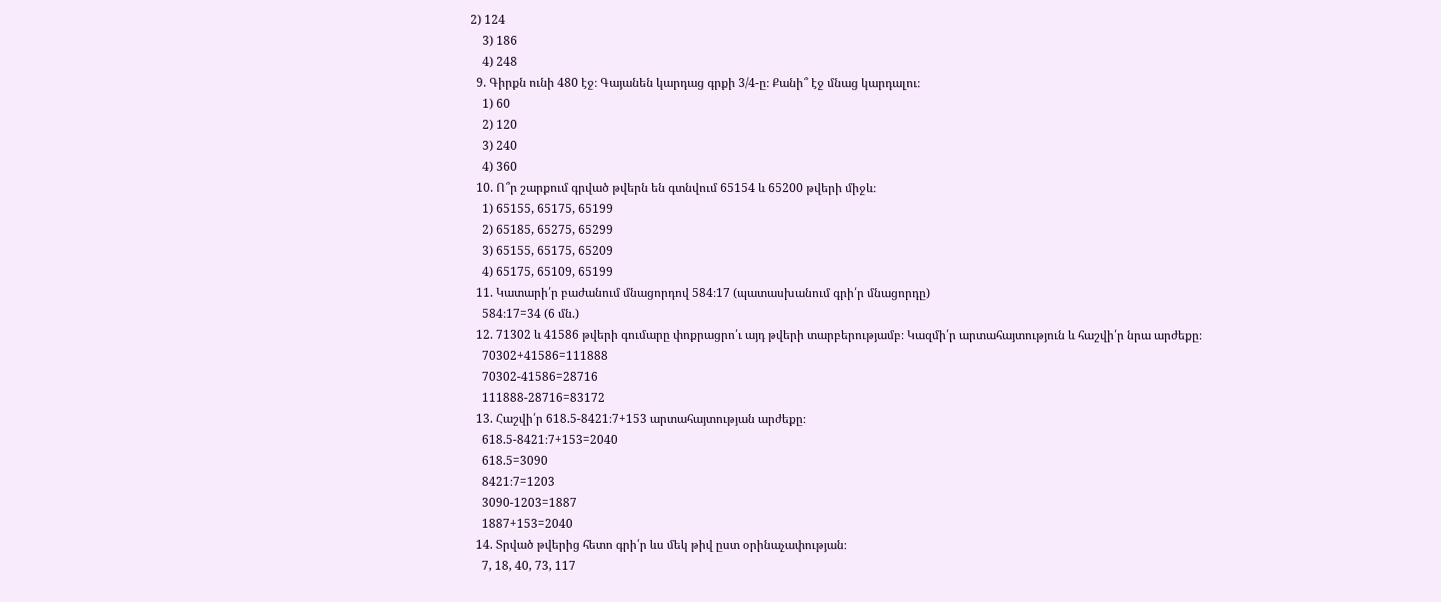2) 124
    3) 186
    4) 248
  9. Գիրքն ունի 480 էջ։ Գայանեն կարդաց գրքի 3/4-ը։ Քանի՞ էջ մնաց կարդալու։
    1) 60
    2) 120
    3) 240
    4) 360
  10. Ո՞ր շարքում գրված թվերն են գտնվում 65154 և 65200 թվերի միջև։
    1) 65155, 65175, 65199
    2) 65185, 65275, 65299
    3) 65155, 65175, 65209
    4) 65175, 65109, 65199
  11. Կատարի՛ր բաժանում մնացորդով 584։17 (պատասխանում գրի՛ր մնացորդը)
    584։17=34 (6 մն.)
  12. 71302 և 41586 թվերի գումարը փոքրացրո՛ւ այդ թվերի տարբերությամբ։ Կազմի՛ր արտահայտություն և հաշվի՛ր նրա արժեքը։
    70302+41586=111888
    70302-41586=28716
    111888-28716=83172
  13. Հաշվի՛ր 618.5-8421։7+153 արտահայտության արժեքը։
    618.5-8421։7+153=2040
    618.5=3090
    8421։7=1203
    3090-1203=1887
    1887+153=2040
  14. Տրված թվերից հետո գրի՛ր ևս մեկ թիվ ըստ օրինաչափության։
    7, 18, 40, 73, 117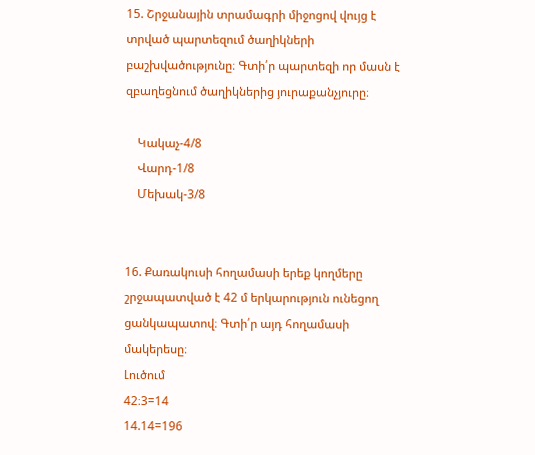15. Շրջանային տրամագրի միջոցով վույց է տրված պարտեզում ծաղիկների բաշխվածությունը։ Գտի՛ր պարտեզի որ մասն է զբաղեցնում ծաղիկներից յուրաքանչյուրը։

    Կակաչ-4/8
    Վարդ-1/8
    Մեխակ-3/8


16. Քառակուսի հողամասի երեք կողմերը շրջապատված է 42 մ երկարություն ունեցող ցանկապատով։ Գտի՛ր այդ հողամասի մակերեսը։
Լուծում
42։3=14
14.14=196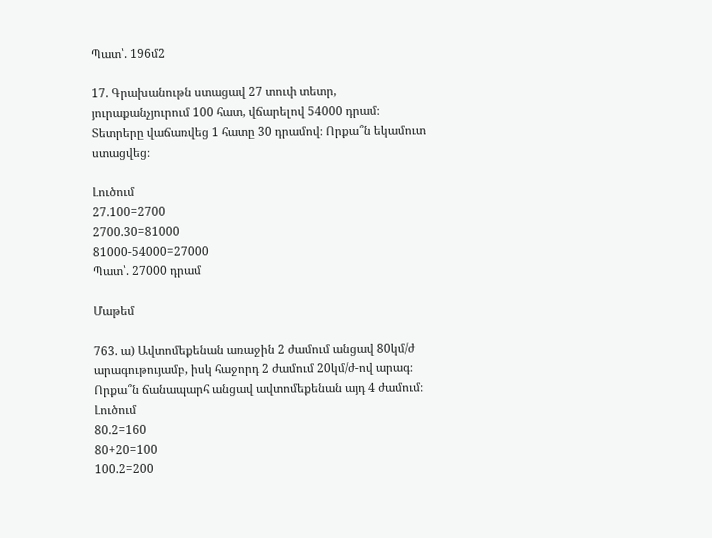Պատ՝. 196մ2

17. Գրախանութն ստացավ 27 տուփ տետր, յուրաքանչյուրում 100 հատ, վճարելով 54000 դրամ։ Տետրերը վաճառվեց 1 հատը 30 դրամով։ Որքա՞ն եկամուտ ստացվեց։

Լուծում
27.100=2700
2700.30=81000
81000-54000=27000
Պատ՝. 27000 դրամ

Մաթեմ

763. ա) Ավտոմեքենան առաջին 2 ժամում անցավ 80կմ/ժ արագութույամբ, իսկ հաջորդ 2 ժամում 20կմ/ժ-ով արագ։ Որքա՞ն ճանապարհ անցավ ավտոմեքենան այդ 4 ժամում։
Լուծում
80.2=160
80+20=100
100.2=200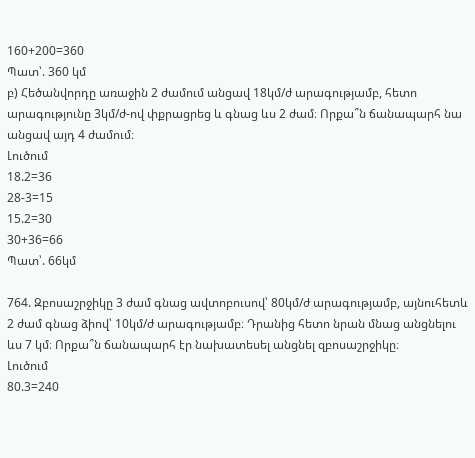160+200=360
Պատ՝. 360 կմ
բ) Հեծանվորդը առաջին 2 ժամում անցավ 18կմ/ժ արագությամբ, հետո արագությունը 3կմ/ժ-ով փքրացրեց և գնաց ևս 2 ժամ։ Որքա՞ն ճանապարհ նա անցավ այդ 4 ժամում։
Լուծում
18.2=36
28-3=15
15.2=30
30+36=66
Պատ՝. 66կմ

764. Զբոսաշրջիկը 3 ժամ գնաց ավտոբուսով՝ 80կմ/ժ արագությամբ, այնուհետև 2 ժամ գնաց ձիով՝ 10կմ/ժ արագությամբ։ Դրանից հետո նրան մնաց անցնելու ևս 7 կմ։ Որքա՞ն ճանապարհ էր նախատեսել անցնել զբոսաշրջիկը։
Լուծում
80.3=240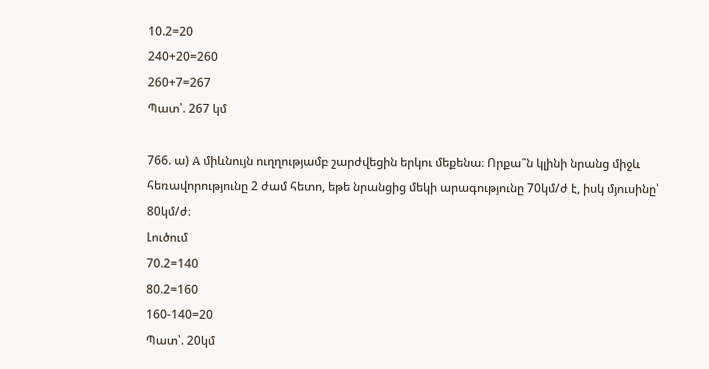10.2=20
240+20=260
260+7=267
Պատ՝. 267 կմ

766. ա) A միևնույն ուղղությամբ շարժվեցին երկու մեքենա։ Որքա՞ն կլինի նրանց միջև հեռավորությունը 2 ժամ հետո, եթե նրանցից մեկի արագությունը 70կմ/ժ է, իսկ մյուսինը՝ 80կմ/ժ։
Լուծում
70.2=140
80.2=160
160-140=20
Պատ՝. 20կմ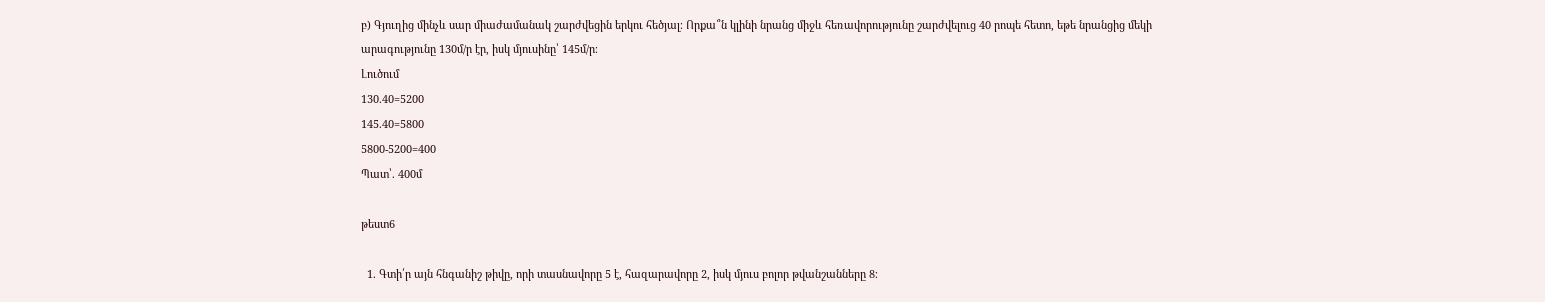բ) Գյուղից մինչև սար միաժամանակ շարժվեցին երկու հեծյալ։ Որքա՞ն կլինի նրանց միջև հեռավորությունը շարժվելուց 40 րոպե հետո, եթե նրանցից մեկի արագությունը 130մ/ր էր, իսկ մյուսինը՝ 145մ/ր։
Լուծում
130.40=5200
145.40=5800
5800-5200=400
Պատ՝. 400մ

թեստ6

  1. Գտի՛ր այն հնգանիշ թիվը, որի տասնավորը 5 է, հազարավորը 2, իսկ մյուս բոլոր թվանշանները 8։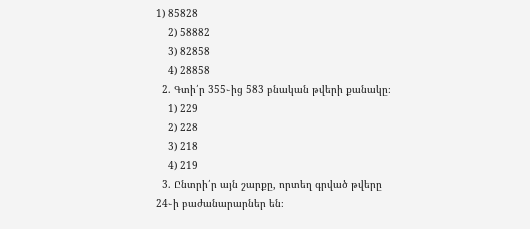1) 85828
    2) 58882
    3) 82858
    4) 28858
  2. Գտի՛ր 355֊ից 583 բնական թվերի քանակը։
    1) 229
    2) 228
    3) 218
    4) 219
  3. Ընտրի՛ր այն շարքը, որտեղ գրված թվերը 24֊ի բաժանարարներ են։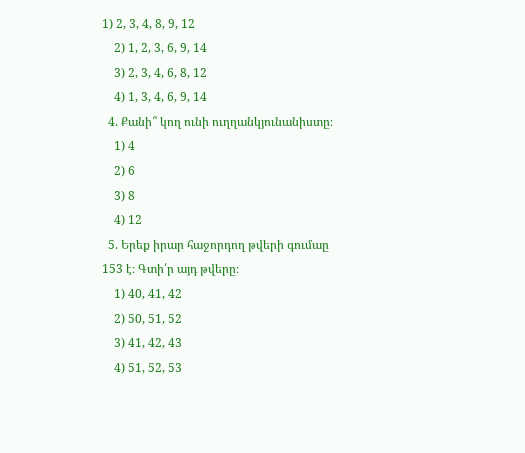1) 2, 3, 4, 8, 9, 12
    2) 1, 2, 3, 6, 9, 14
    3) 2, 3, 4, 6, 8, 12
    4) 1, 3, 4, 6, 9, 14
  4. Քանի՞ կող ունի ուղղանկյունանիստը։
    1) 4
    2) 6
    3) 8
    4) 12
  5. Երեք իրար հաջորդող թվերի գումաը 153 է։ Գտի՛ր այդ թվերը։
    1) 40, 41, 42
    2) 50, 51, 52
    3) 41, 42, 43
    4) 51, 52, 53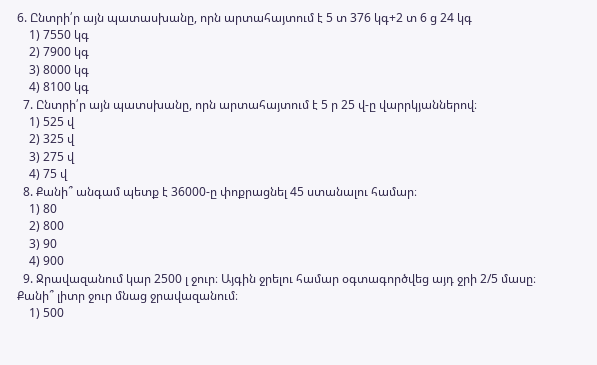6. Ընտրի՛ր այն պատասխանը, որն արտահայտում է 5 տ 376 կգ+2 տ 6 ց 24 կգ
    1) 7550 կգ
    2) 7900 կգ
    3) 8000 կգ
    4) 8100 կգ
  7. Ընտրի՛ր այն պատսխանը, որն արտահայտում է 5 ր 25 վ-ը վարրկյաններով։
    1) 525 վ
    2) 325 վ
    3) 275 վ
    4) 75 վ
  8. Քանի՞ անգամ պետք է 36000-ը փոքրացնել 45 ստանալու համար։
    1) 80
    2) 800
    3) 90
    4) 900
  9. Ջրավազանում կար 2500 լ ջուր։ Այգին ջրելու համար օգտագործվեց այդ ջրի 2/5 մասը։ Քանի՞ լիտր ջուր մնաց ջրավազանում։
    1) 500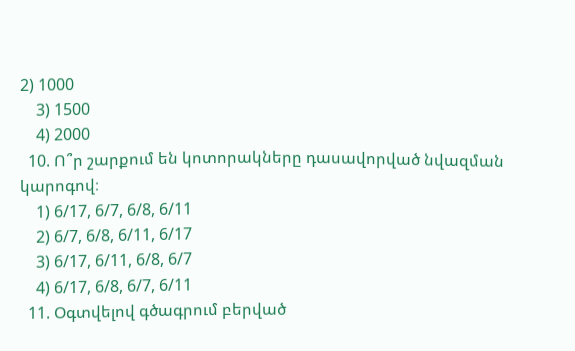2) 1000
    3) 1500
    4) 2000
  10. Ո՞ր շարքում են կոտորակները դասավորված նվազման կարոգով։
    1) 6/17, 6/7, 6/8, 6/11
    2) 6/7, 6/8, 6/11, 6/17
    3) 6/17, 6/11, 6/8, 6/7
    4) 6/17, 6/8, 6/7, 6/11
  11. Օգտվելով գծագրում բերված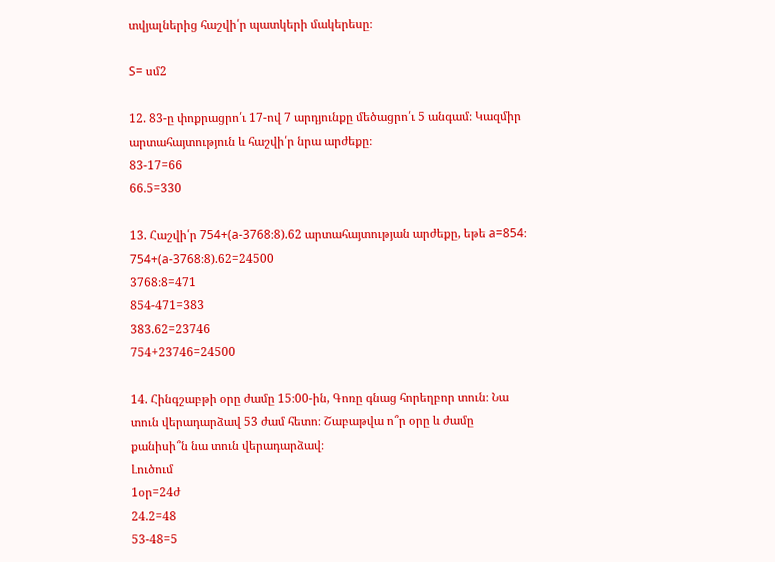տվյալներից հաշվի՛ր պատկերի մակերեսը։

S= սմ2

12. 83-ը փոքրացրո՛ւ 17-ով 7 արդյունքը մեծացրո՛ւ 5 անգամ։ Կազմիր արտահայտություն և հաշվի՛ր նրա արժեքը։
83-17=66
66.5=330

13. Հաշվի՛ր 754+(a-3768։8).62 արտահայտության արժեքը, եթե a=854։
754+(a-3768։8).62=24500
3768։8=471
854-471=383
383.62=23746
754+23746=24500

14. Հինգշաբթի օրը ժամը 15։00-ին, Գոռը գնաց հորեղբոր տուն։ Նա տուն վերադարձավ 53 ժամ հետո։ Շաբաթվա ո՞ր օրը և ժամը քանիսի՞ն նա տուն վերադարձավ։
Լուծում
1օր=24ժ
24.2=48
53-48=5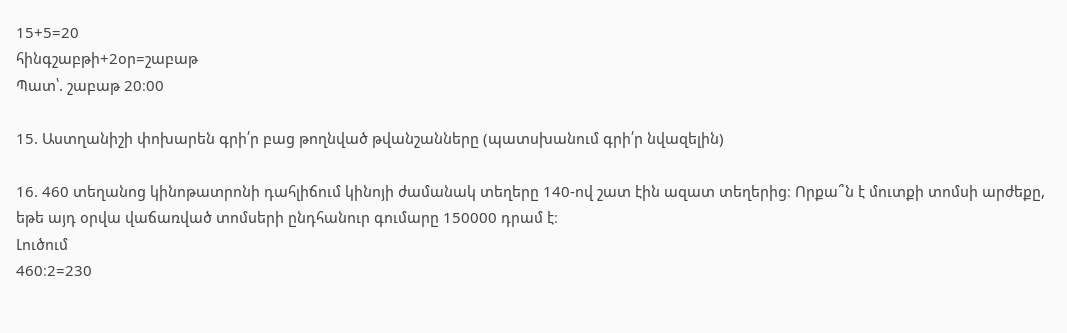15+5=20
հինգշաբթի+2օր=շաբաթ
Պատ՝. շաբաթ 20։00

15. Աստղանիշի փոխարեն գրի՛ր բաց թողնված թվանշանները (պատսխանում գրի՛ր նվազելին)

16. 460 տեղանոց կինոթատրոնի դահլիճում կինոյի ժամանակ տեղերը 140-ով շատ էին ազատ տեղերից։ Որքա՞ն է մուտքի տոմսի արժեքը, եթե այդ օրվա վաճառված տոմսերի ընդհանուր գումարը 150000 դրամ է։
Լուծում
460։2=230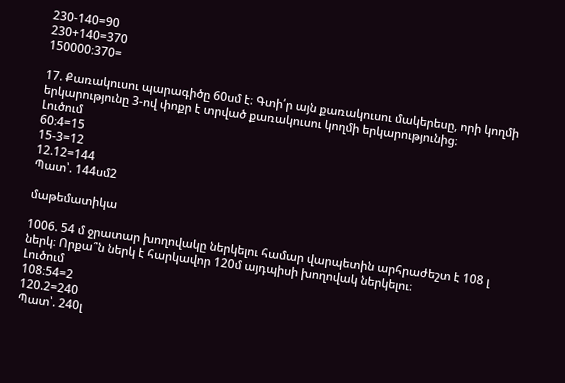230-140=90
230+140=370
150000։370=

17. Քառակուսու պարագիծը 60սմ է։ Գտի՛ր այն քառակուսու մակերեսը, որի կողմի երկարությունը 3-ով փոքր է տրված քառակուսու կողմի երկարությունից։
Լուծում
60։4=15
15-3=12
12.12=144
Պատ՝. 144սմ2

մաթեմատիկա

1006. 54 մ ջրատար խողովակը ներկելու համար վարպետին արհրաժեշտ է 108 լ ներկ։ Որքա՞ն ներկ է հարկավոր 120մ այդպիսի խողովակ ներկելու։
Լուծում
108։54=2
120.2=240
Պատ՝. 240լ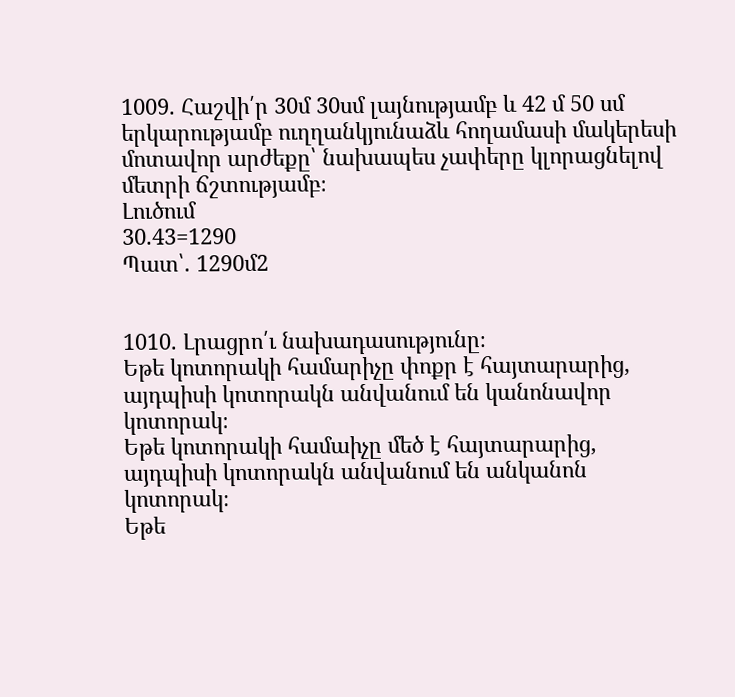1009. Հաշվի՛ր 30մ 30սմ լայնությամբ և 42 մ 50 սմ երկարությամբ ուղղանկյունաձև հողամասի մակերեսի մոտավոր արժեքը՝ նախապես չափերը կլորացնելով մետրի ճշտությամբ։
Լուծում
30.43=1290
Պատ՝. 1290մ2


1010. Լրացրո՛ւ նախադասությունը։
Եթե կոտորակի համարիչը փոքր է հայտարարից, այդպիսի կոտորակն անվանում են կանոնավոր կոտորակ։
Եթե կոտորակի համաիչը մեծ է հայտարարից, այդպիսի կոտորակն անվանում են անկանոն կոտորակ։
Եթե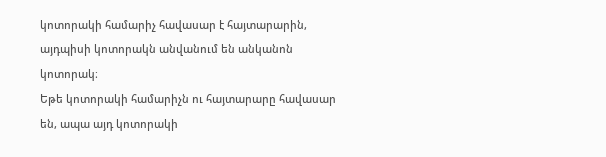կոտորակի համարիչ հավասար է հայտարարին, այդպիսի կոտորակն անվանում են անկանոն կոտորակ։
Եթե կոտորակի համարիչն ու հայտարարը հավասար են, ապա այդ կոտորակի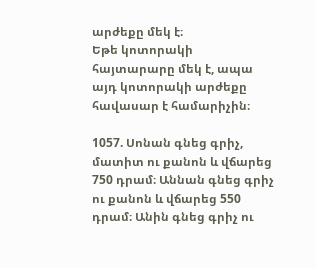արժեքը մեկ է։
Եթե կոտորակի հայտարարը մեկ է, ապա այդ կոտորակի արժեքը հավասար է համարիչին։

1057. Սոնան գնեց գրիչ, մատիտ ու քանոն և վճարեց 750 դրամ։ Աննան գնեց գրիչ ու քանոն և վճարեց 550 դրամ։ Անին գնեց գրիչ ու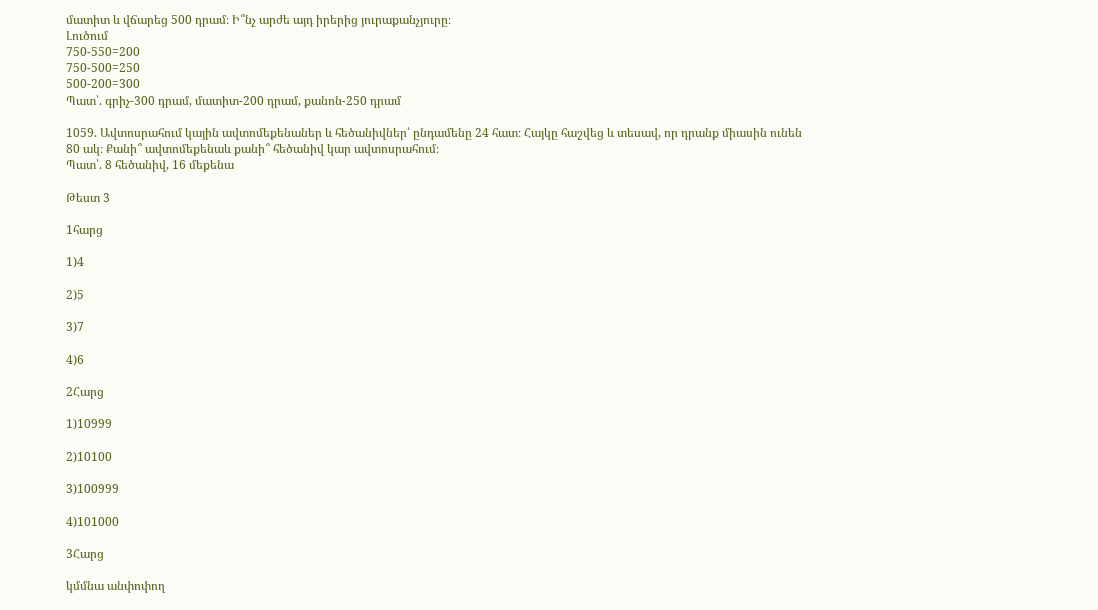մատիտ և վճարեց 500 դրամ։ Ի՞նչ արժե այդ իրերից յուրաքանչյուրը։
Լուծում
750-550=200
750-500=250
500-200=300
Պատ՝. գրիչ-300 դրամ, մատիտ-200 դրամ, քանոն-250 դրամ

1059. Ավտոսրահում կային ավտոմեքենաներ և հեծանիվներ՝ ընդամենը 24 հատ։ Հայկը հաշվեց և տեսավ, որ դրանք միասին ունեն 80 ակ։ Քանի՞ ավտոմեքենաև քանի՞ հեծանիվ կար ավտոսրահում։
Պատ՝. 8 հեծանիվ, 16 մեքենա

Թեստ 3

1հարց

1)4

2)5

3)7

4)6

2Հարց

1)10999

2)10100

3)100999

4)101000

3Հարց

կմմնա անփոփող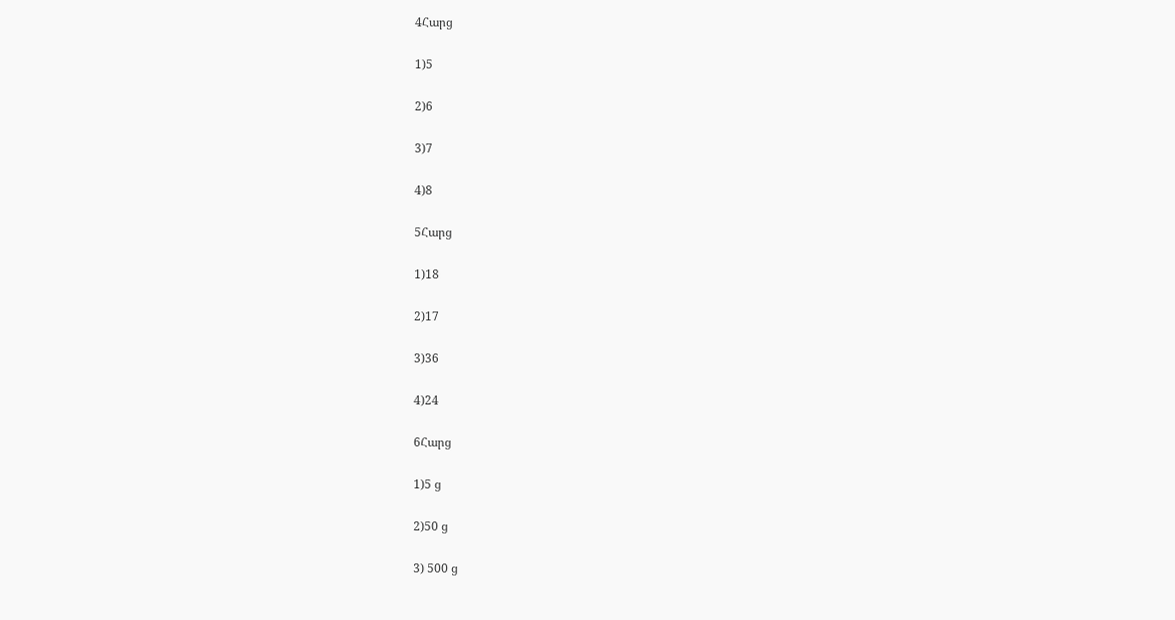4Հարց

1)5

2)6

3)7

4)8

5Հարց

1)18

2)17

3)36

4)24

6Հարց

1)5 ց

2)50 ց

3) 500 ց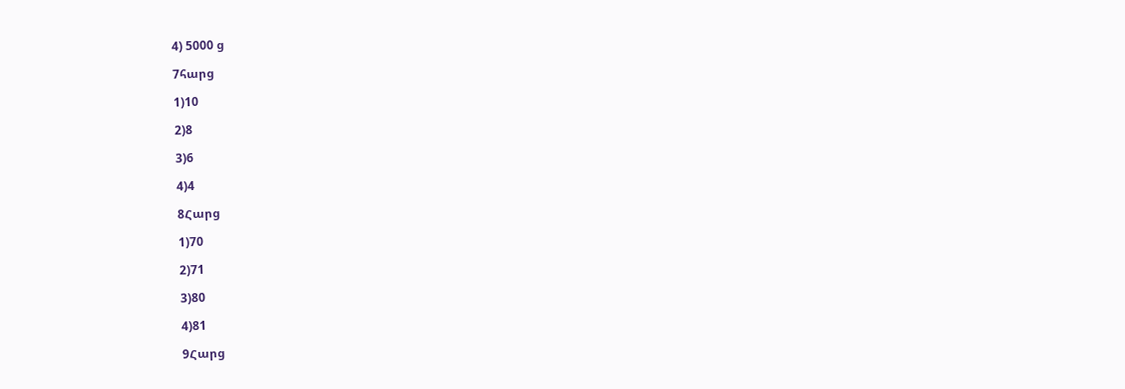4) 5000 ց

7հարց

1)10

2)8

3)6

4)4

8Հարց

1)70

2)71

3)80

4)81

9Հարց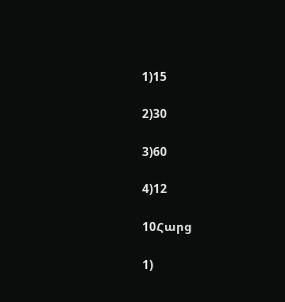1)15

2)30

3)60

4)12

10Հարց

1)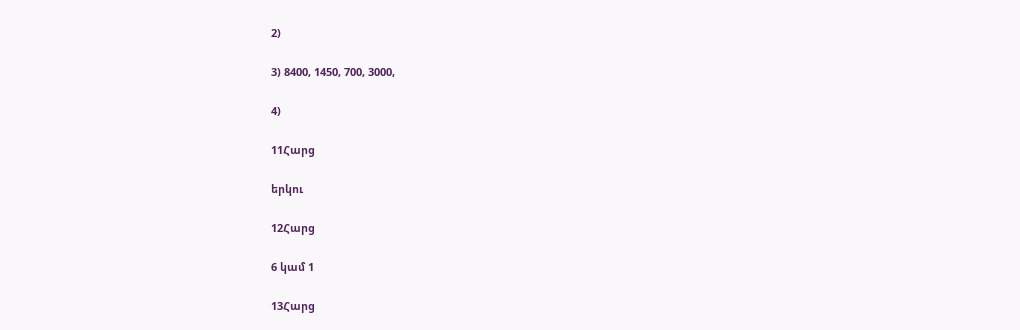2)

3) 8400, 1450, 700, 3000,

4)

11Հարց

երկու

12Հարց

6 կամ 1

13Հարց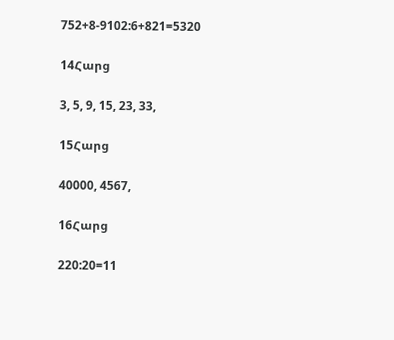752+8-9102:6+821=5320

14Հարց

3, 5, 9, 15, 23, 33,

15Հարց

40000, 4567,

16Հարց

220:20=11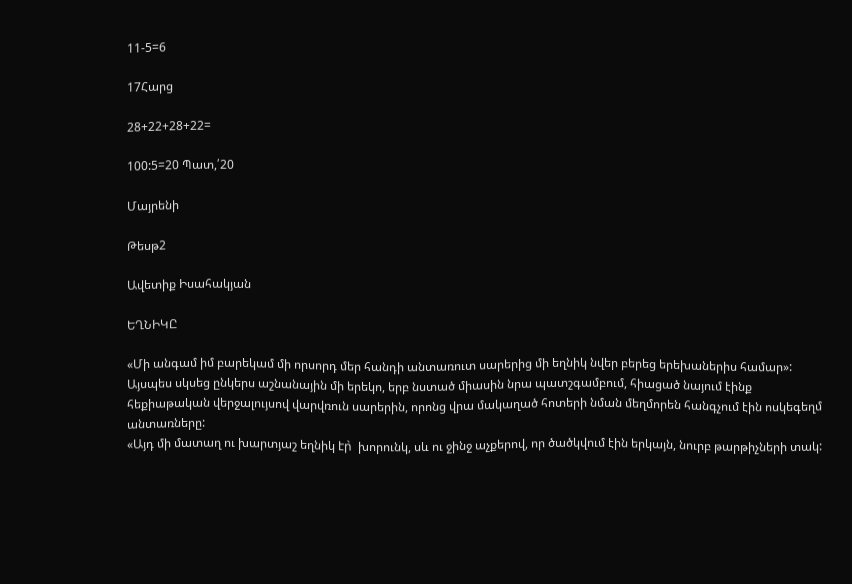11-5=6

17Հարց

28+22+28+22=

100:5=20 Պատ,՛20

Մայրենի

Թեսթ2

Ավետիք Իսահակյան

ԵՂՆԻԿԸ

«Մի անգամ իմ բարեկամ մի որսորդ մեր հանդի անտառուտ սարերից մի եղնիկ նվեր բերեց երեխաներիս համար»:
Այսպես սկսեց ընկերս աշնանային մի երեկո, երբ նստած միասին նրա պատշգամբում, հիացած նայում էինք հեքիաթական վերջալույսով վարվռուն սարերին, որոնց վրա մակաղած հոտերի նման մեղմորեն հանգչում էին ոսկեգեղմ անտառները:
«Այդ մի մատաղ ու խարտյաշ եղնիկ էր̀  խորունկ, սև ու ջինջ աչքերով, որ ծածկվում էին երկայն, նուրբ թարթիչների տակ: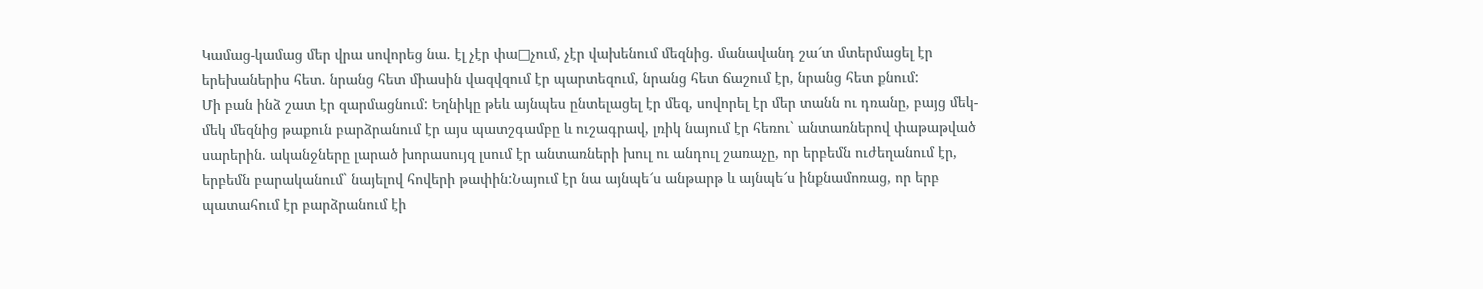Կամաց-կամաց մեր վրա սովորեց նա. էլ չէր փա□չում, չէր վախենում մեզնից. մանավանդ շա՜տ մտերմացել էր երեխաներիս հետ. նրանց հետ միասին վազվզում էր պարտեզում, նրանց հետ ճաշում էր, նրանց հետ քնում:
Մի բան ինձ շատ էր զարմացնում: Եղնիկը թեև այնպես ընտելացել էր մեզ, սովորել էր մեր տանն ու դռանը, բայց մեկ-մեկ մեզնից թաքուն բարձրանում էր այս պատշգամբը և ուշագրավ, լռիկ նայում էր հեռու` անտառներով փաթաթված սարերին. ականջները լարած խորասույզ լսում էր անտառների խուլ ու անդուլ շառաչը, որ երբեմն ուժեղանում էր, երբեմն բարականում` նայելով հովերի թափին:Նայում էր նա այնպե՜ս անթարթ և այնպե՜ս ինքնամոռաց, որ երբ պատահում էր բարձրանում էի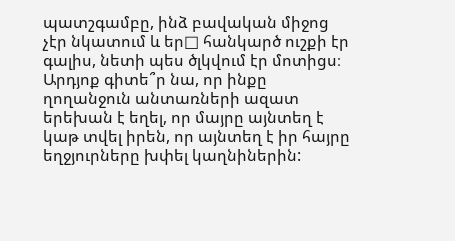պատշգամբը, ինձ բավական միջոց չէր նկատում և եր□ հանկարծ ուշքի էր գալիս, նետի պես ծլկվում էր մոտիցս։ Արդյոք գիտե՞ր նա, որ ինքը ղողանջուն անտառների ազատ երեխան է եղել, որ մայրը այնտեղ է կաթ տվել իրեն, որ այնտեղ է իր հայրը եղջյուրները խփել կաղնիներին: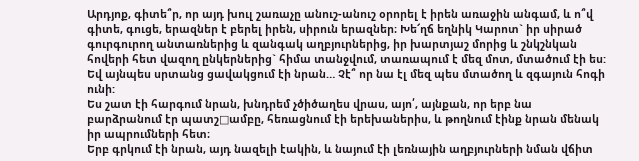Արդյոք, գիտե՞ր, որ այդ խուլ շառաչը անուշ-անուշ օրորել է իրեն առաջին անգամ, և ո՞վ գիտե, գուցե, երազներ է բերել իրեն, սիրուն երազներ։ Խե՜ղճ եղնիկ Կարոտ` իր սիրած գուրգուրող անտառներից և զանգակ աղբյուրներից, իր խարտյաշ մորից և շնկշնկան հովերի հետ վազող ընկերներից` հիմա տանջվում, տառապում է մեզ մոտ, մտածում էի ես: Եվ այնպես սրտանց ցավակցում էի նրան… Չէ՞ որ նա էլ մեզ պես մտածող և զգայուն հոգի ունի:
Ես շատ էի հարգում նրան, խնդրեմ չծիծաղես վրաս, այո՛, այնքան, որ երբ նա բարձրանում էր պատշ□ամբը, հեռացնում էի երեխաներիս, և թողնում էինք նրան մենակ իր ապրումների հետ։
Երբ գրկում էի նրան, այդ նազելի էակին, և նայում էի լեռնային աղբյուրների նման վճիտ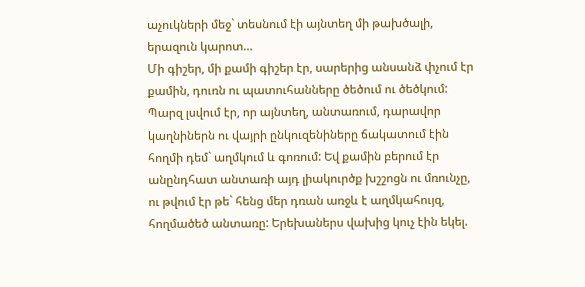աչուկների մեջ` տեսնում էի այնտեղ մի թախծալի, երազուն կարոտ…
Մի գիշեր, մի քամի գիշեր էր, սարերից անսանձ փչում էր քամին, դուռն ու պատուհանները ծեծում ու ծեծկում: Պարզ լսվում էր, որ այնտեղ, անտառում, դարավոր կաղնիներն ու վայրի ընկուզենիները ճակատում էին հողմի դեմ` աղմկում և գոռում: Եվ քամին բերում էր անընդհատ անտառի այդ լիակուրծք խշշոցն ու մռունչը, ու թվում էր թե` հենց մեր դռան առջև է աղմկահույզ, հողմածեծ անտառը: Երեխաներս վախից կուչ էին եկել.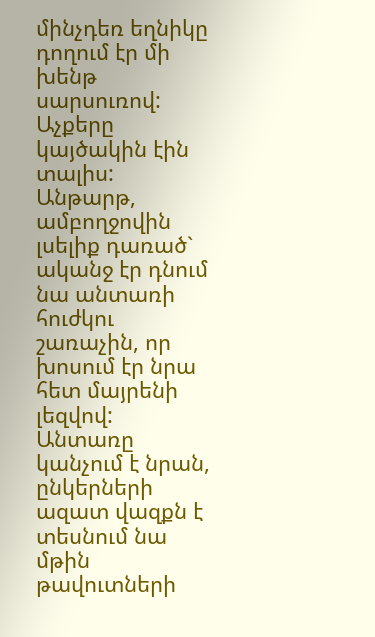մինչդեռ եղնիկը դողում էր մի խենթ սարսուռով: Աչքերը կայծակին էին տալիս: Անթարթ, ամբողջովին լսելիք դառած` ականջ էր դնում նա անտառի հուժկու շառաչին, որ խոսում էր նրա հետ մայրենի լեզվով:
Անտառը կանչում է նրան, ընկերների ազատ վազքն է տեսնում նա մթին թավուտների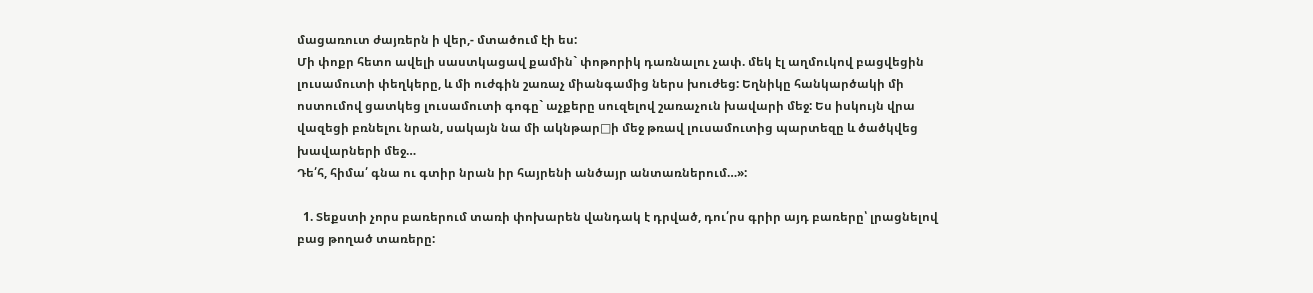մացառուտ ժայռերն ի վեր,- մտածում էի ես:
Մի փոքր հետո ավելի սաստկացավ քամին` փոթորիկ դառնալու չափ. մեկ էլ աղմուկով բացվեցին լուսամուտի փեղկերը, և մի ուժգին շառաչ միանգամից ներս խուժեց: Եղնիկը հանկարծակի մի ոստումով ցատկեց լուսամուտի գոգը` աչքերը սուզելով շառաչուն խավարի մեջ: Ես իսկույն վրա վազեցի բռնելու նրան, սակայն նա մի ակնթար□ի մեջ թռավ լուսամուտից պարտեզը և ծածկվեց խավարների մեջ…
Դե՛հ, հիմա՛ գնա ու գտիր նրան իր հայրենի անծայր անտառներում…»:

  1. Տեքստի չորս բառերում տառի փոխարեն վանդակ է դրված, դու՛րս գրիր այդ բառերը՝ լրացնելով բաց թողած տառերը: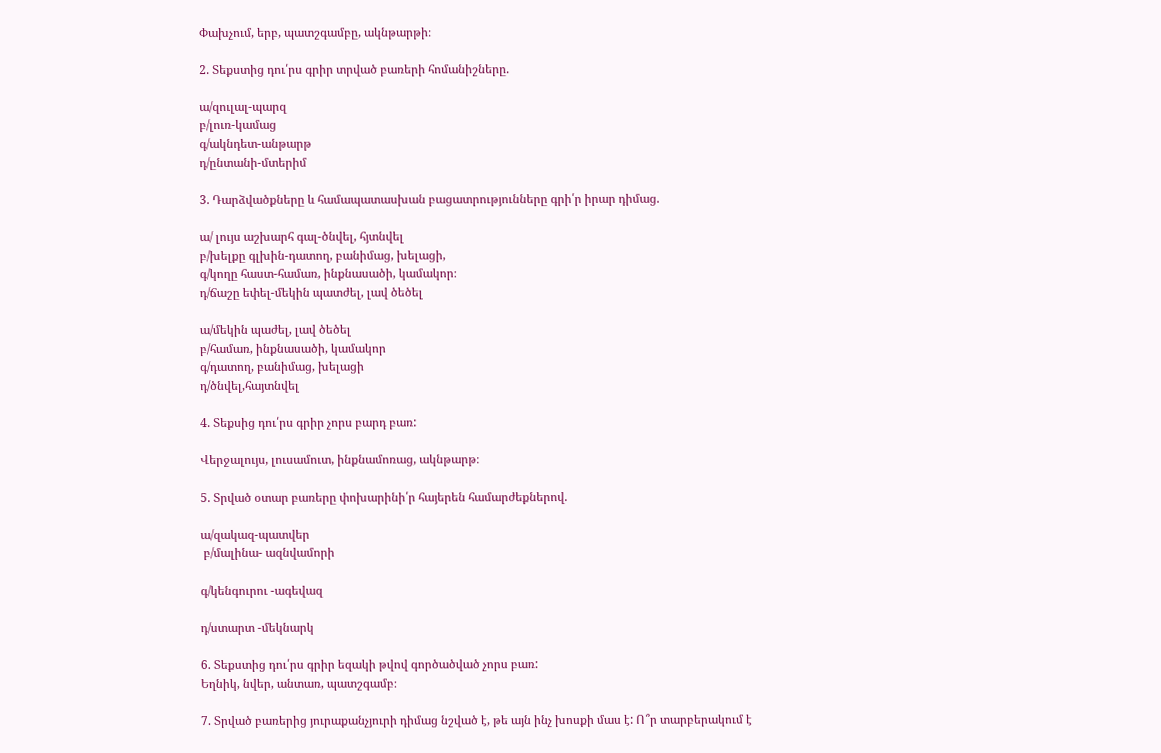Փախչում, երբ, պատշգամբը, ակնթարթի։

2. Տեքստից դու՛րս գրիր տրված բառերի հոմանիշները.

ա/զուլալ-պարզ
բ/լուռ-կամաց
գ/ակնդետ-անթարթ
դ/ընտանի-մտերիմ

3. Դարձվածքները և համապատասխան բացատրությունները գրի՛ր իրար դիմաց.

ա/ լույս աշխարհ գալ-ծնվել, հյտնվել
բ/խելքը գլխին-դատող, բանիմաց, խելացի,
գ/կողը հաստ-համառ, ինքնասածի, կամակոր։
դ/ճաշը եփել-մեկին պատժել, լավ ծեծել

ա/մեկին պաժել, լավ ծեծել
բ/համառ, ինքնասածի, կամակոր
գ/դատող, բանիմաց, խելացի
դ/ծնվել,հայտնվել

4. Տեքսից դու՛րս գրիր չորս բարդ բառ:

Վերջալույս, լուսամուտ, ինքնամոռաց, ակնթարթ։

5. Տրված օտար բառերը փոխարինի՛ր հայերեն համարժեքներով.

ա/զակազ-պատվեր
 բ/մալինա- ազնվամորի

գ/կենգուրու -ագեվազ

դ/ստարտ -մեկնարկ

6. Տեքստից դու՛րս գրիր եզակի թվով գործածված չորս բառ:
Եղնիկ, նվեր, անտառ, պատշգամբ։

7. Տրված բառերից յուրաքանչյուրի դիմաց նշված է, թե այն ինչ խոսքի մաս է: Ո՞ր տարբերակում է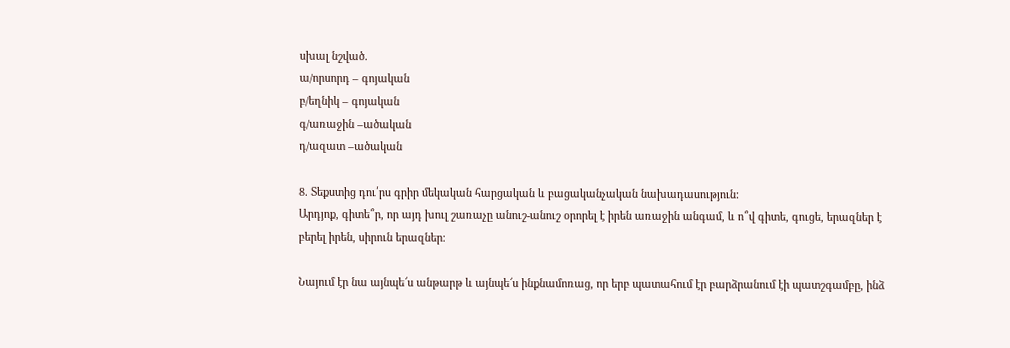սխալ նշված.
ա/որսորդ – գոյական
բ/եղնիկ – գոյական
գ/առաջին –ածական
դ/ազատ –ածական

8. Տեքստից դու՛րս գրիր մեկական հարցական և բացականչական նախադասություն:
Արդյոք, գիտե՞ր, որ այդ խուլ շառաչը անուշ-անուշ օրորել է իրեն առաջին անգամ, և ո՞վ գիտե, գուցե, երազներ է բերել իրեն, սիրուն երազներ։

Նայում էր նա այնպե՜ս անթարթ և այնպե՜ս ինքնամոռաց, որ երբ պատահում էր բարձրանում էի պատշգամբը, ինձ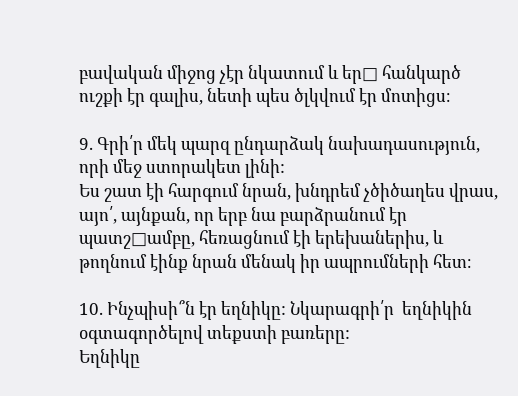բավական միջոց չէր նկատում և եր□ հանկարծ ուշքի էր գալիս, նետի պես ծլկվում էր մոտիցս։

9. Գրի՛ր մեկ պարզ ընդարձակ նախադասություն, որի մեջ ստորակետ լինի:
Ես շատ էի հարգում նրան, խնդրեմ չծիծաղես վրաս, այո՛, այնքան, որ երբ նա բարձրանում էր պատշ□ամբը, հեռացնում էի երեխաներիս, և թողնում էինք նրան մենակ իր ապրումների հետ։

10. Ինչպիսի՞ն էր եղնիկը: Նկարագրի՛ր  եղնիկին օգտագործելով տեքստի բառերը:
Եղնիկը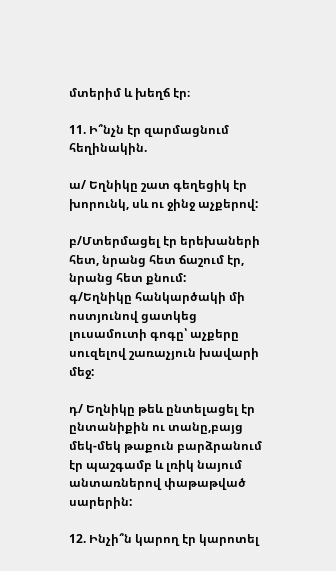մտերիմ և խեղճ էր։

11. Ի՞նչն էր զարմացնում հեղինակին.

ա/ Եղնիկը շատ գեղեցիկ էր  խորունկ, սև ու ջինջ աչքերով:

բ/Մտերմացել էր երեխաների հետ, նրանց հետ ճաշում էր, նրանց հետ քնում:
գ/Եղնիկը հանկարծակի մի ոստյունով ցատկեց լուսամուտի գոգը՝ աչքերը սուզելով շառաչյուն խավարի մեջ:

դ/ Եղնիկը թեև ընտելացել էր ընտանիքին ու տանը,բայց մեկ-մեկ թաքուն բարձրանում էր պաշգամբ և լռիկ նայում անտառներով փաթաթված սարերին:

12. Ինչի՞ն կարող էր կարոտել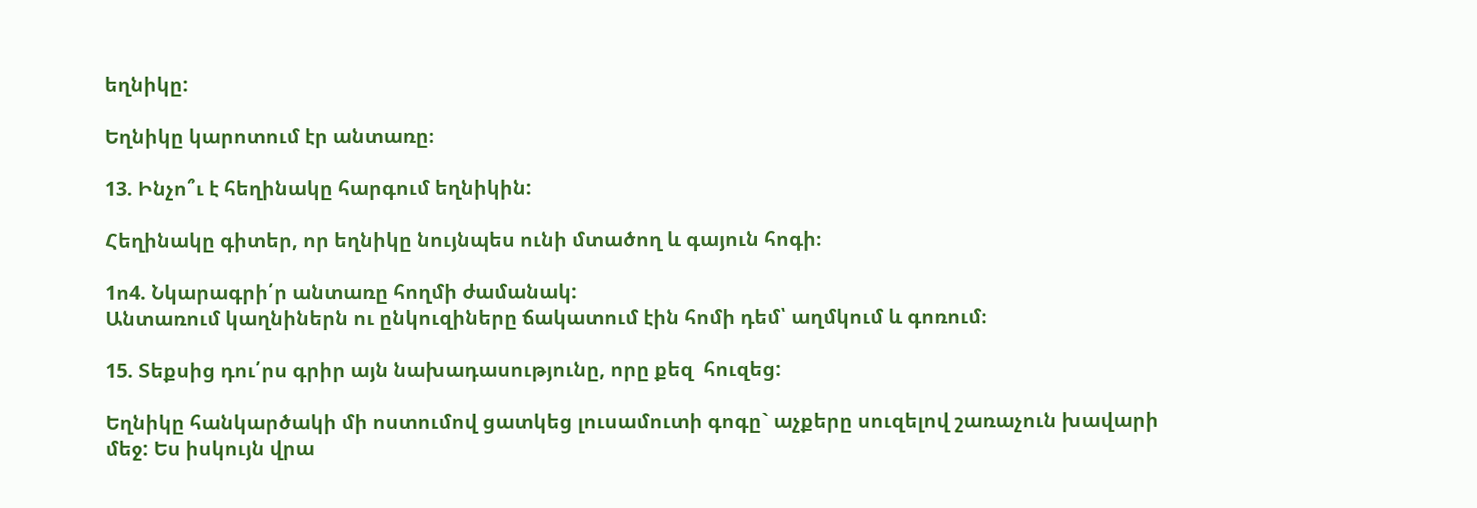եղնիկը:

Եղնիկը կարոտում էր անտառը։

13. Ինչո՞ւ է հեղինակը հարգում եղնիկին:

Հեղինակը գիտեր, որ եղնիկը նույնպես ունի մտածող և գայուն հոգի։

1ո4. Նկարագրի՛ր անտառը հողմի ժամանակ:
Անտառում կաղնիներն ու ընկուզիները ճակատում էին հոմի դեմ՝ աղմկում և գոռում։

15. Տեքսից դու՛րս գրիր այն նախադասությունը, որը քեզ  հուզեց:

Եղնիկը հանկարծակի մի ոստումով ցատկեց լուսամուտի գոգը` աչքերը սուզելով շառաչուն խավարի մեջ: Ես իսկույն վրա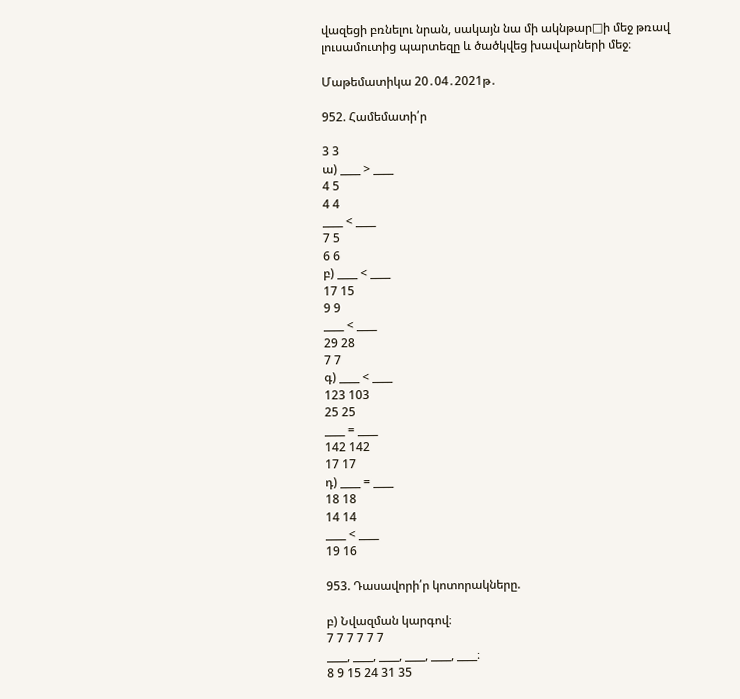վազեցի բռնելու նրան, սակայն նա մի ակնթար□ի մեջ թռավ լուսամուտից պարտեզը և ծածկվեց խավարների մեջ։

Մաթեմատիկա 20․04․2021թ․

952. Համեմատի՛ր

3 3
ա) ____ > ____
4 5
4 4
____ < ____
7 5
6 6
բ) ____ < ____
17 15
9 9
____ < ____
29 28
7 7
գ) ____ < ____
123 103
25 25
____ = ____
142 142
17 17
դ) ____ = ____
18 18
14 14
____ < ____
19 16

953. Դասավորի՛ր կոտորակները.

բ) Նվազման կարգով։
7 7 7 7 7 7
____, ____, ____, ____, ____, ____։
8 9 15 24 31 35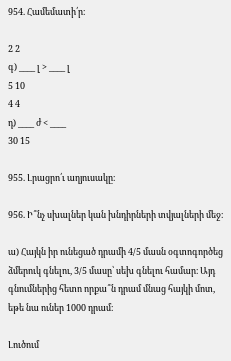954. Համեմատի՛ր։

2 2
գ) ____ լ > ____ լ
5 10
4 4
դ) ____ ժ < ____
30 15

955. Լրացրո՛ւ աղյուսակը։

956. Ի՞նչ սխալներ կան խնդիրների տվյալների մեջ։

ա) Հայկն իր ունեցած դրամի 4/5 մասն օգտոգործեց ձմերուկ գնելու, 3/5 մասը՝ սեխ գնելու համար։ Այդ գնումներից հետո որքա՞ն դրամ մնաց հայկի մոտ, եթե նա ուներ 1000 դրամ։

Լուծում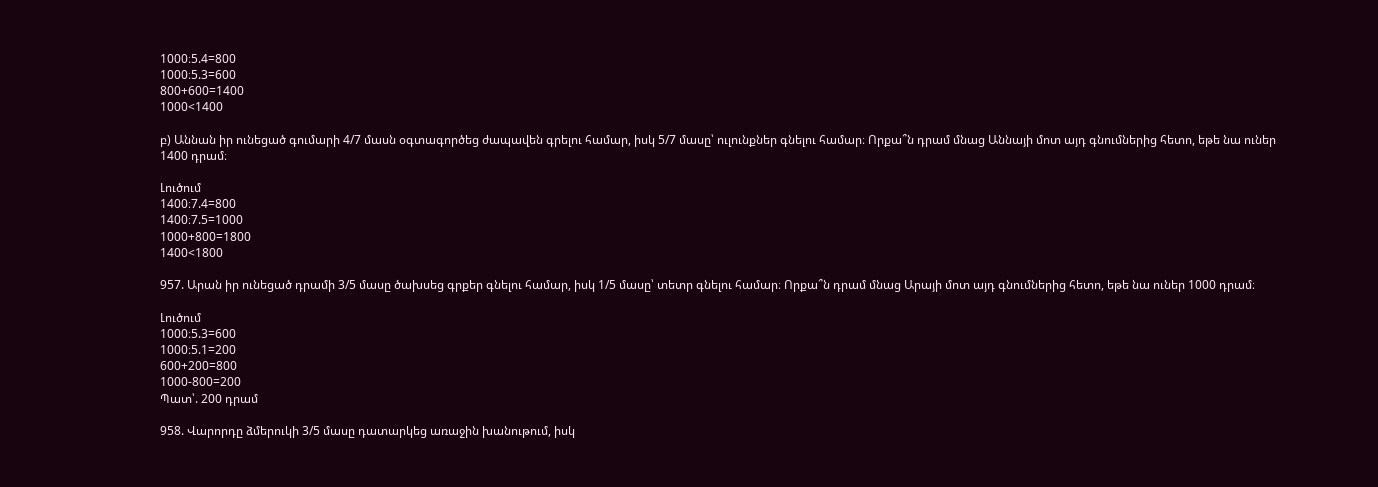1000։5.4=800
1000։5.3=600
800+600=1400
1000<1400

բ) Աննան իր ունեցած գումարի 4/7 մասն օգտագործեց ժապավեն գրելու համար, իսկ 5/7 մասը՝ ուլունքներ գնելու համար։ Որքա՞ն դրամ մնաց Աննայի մոտ այդ գնումներից հետո, եթե նա ուներ 1400 դրամ։

Լուծում
1400։7.4=800
1400։7.5=1000
1000+800=1800
1400<1800

957. Արան իր ունեցած դրամի 3/5 մասը ծախսեց գրքեր գնելու համար, իսկ 1/5 մասը՝ տետր գնելու համար։ Որքա՞ն դրամ մնաց Արայի մոտ այդ գնումներից հետո, եթե նա ուներ 1000 դրամ։

Լուծում
1000։5.3=600
1000։5.1=200
600+200=800
1000-800=200
Պատ՝. 200 դրամ

958. Վարորդը ձմերուկի 3/5 մասը դատարկեց առաջին խանութում, իսկ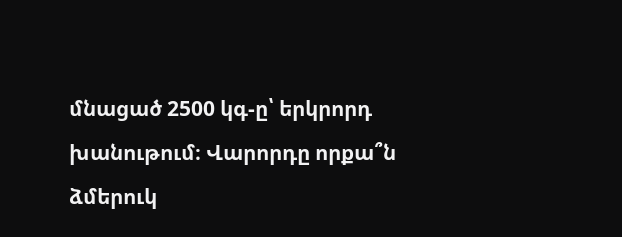մնացած 2500 կգ-ը՝ երկրորդ խանութում։ Վարորդը որքա՞ն ձմերուկ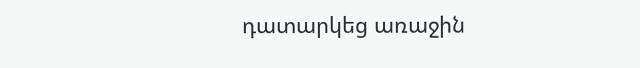դատարկեց առաջին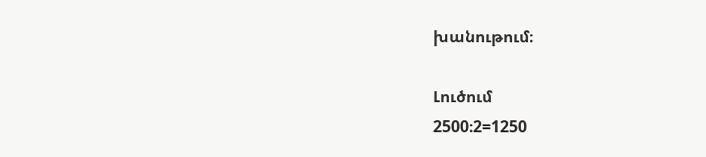խանութում։

Լուծում
2500։2=1250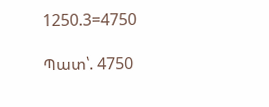1250.3=4750

Պատ՝. 4750